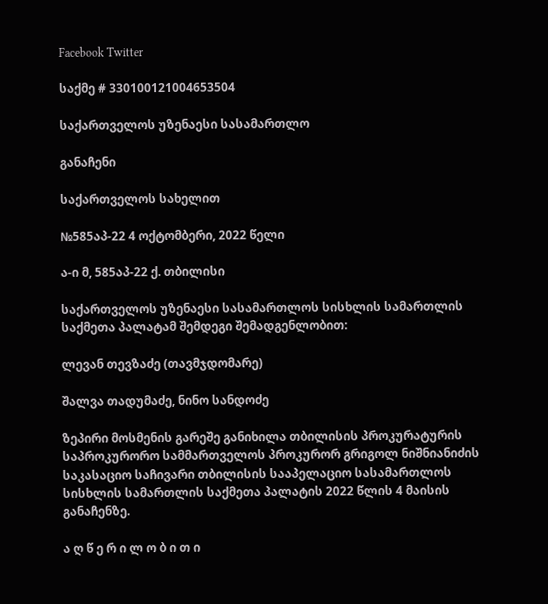Facebook Twitter

საქმე # 330100121004653504

საქართველოს უზენაესი სასამართლო

განაჩენი

საქართველოს სახელით

№585აპ-22 4 ოქტომბერი, 2022 წელი

ა-ი მ, 585აპ-22 ქ. თბილისი

საქართველოს უზენაესი სასამართლოს სისხლის სამართლის საქმეთა პალატამ შემდეგი შემადგენლობით:

ლევან თევზაძე (თავმჯდომარე)

შალვა თადუმაძე, ნინო სანდოძე

ზეპირი მოსმენის გარეშე განიხილა თბილისის პროკურატურის საპროკურორო სამმართველოს პროკურორ გრიგოლ ნიშნიანიძის საკასაციო საჩივარი თბილისის სააპელაციო სასამართლოს სისხლის სამართლის საქმეთა პალატის 2022 წლის 4 მაისის განაჩენზე.

ა ღ წ ე რ ი ლ ო ბ ი თ ი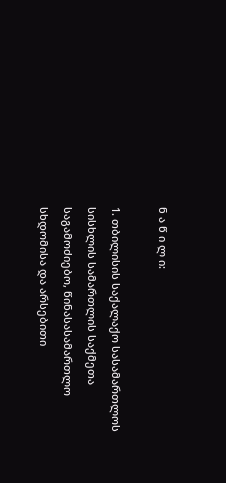ნ ა წ ი ლ ი:

1. თბილისის საქალაქო სასამართლოს სისხლის სამართლის საქმეთა საგამოძიებო, წინასასამართლო სხდომისა და არსებითი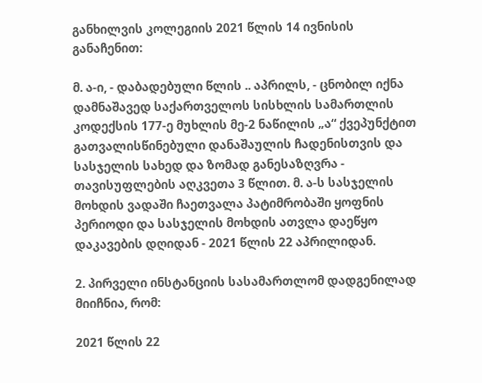განხილვის კოლეგიის 2021 წლის 14 ივნისის განაჩენით:

მ. ა-ი, - დაბადებული წლის .. აპრილს, - ცნობილ იქნა დამნაშავედ საქართველოს სისხლის სამართლის კოდექსის 177-ე მუხლის მე-2 ნაწილის „ა“ ქვეპუნქტით გათვალისწინებული დანაშაულის ჩადენისთვის და სასჯელის სახედ და ზომად განესაზღვრა - თავისუფლების აღკვეთა 3 წლით. მ. ა-ს სასჯელის მოხდის ვადაში ჩაეთვალა პატიმრობაში ყოფნის პერიოდი და სასჯელის მოხდის ათვლა დაეწყო დაკავების დღიდან - 2021 წლის 22 აპრილიდან.

2. პირველი ინსტანციის სასამართლომ დადგენილად მიიჩნია, რომ:

2021 წლის 22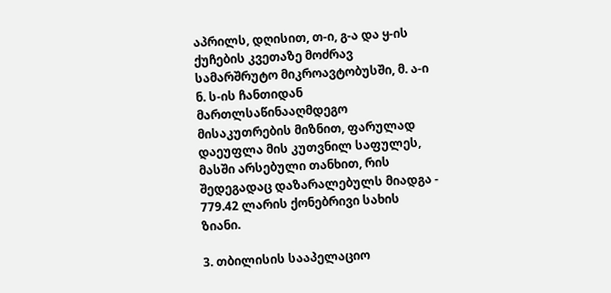აპრილს, დღისით, თ-ი, გ-ა და ყ-ის ქუჩების კვეთაზე მოძრავ სამარშრუტო მიკროავტობუსში, მ. ა-ი ნ. ს-ის ჩანთიდან მართლსაწინააღმდეგო მისაკუთრების მიზნით, ფარულად დაეუფლა მის კუთვნილ საფულეს, მასში არსებული თანხით, რის შედეგადაც დაზარალებულს მიადგა - 779.42 ლარის ქონებრივი სახის ზიანი.

3. თბილისის სააპელაციო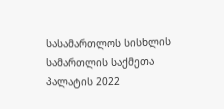სასამართლოს სისხლის სამართლის საქმეთა პალატის 2022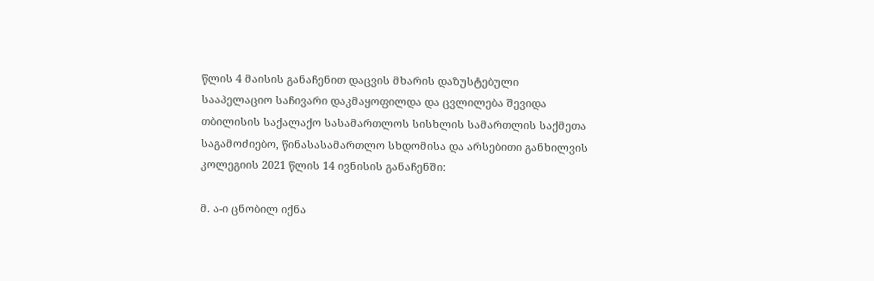წლის 4 მაისის განაჩენით დაცვის მხარის დაზუსტებული სააპელაციო საჩივარი დაკმაყოფილდა და ცვლილება შევიდა თბილისის საქალაქო სასამართლოს სისხლის სამართლის საქმეთა საგამოძიებო, წინასასამართლო სხდომისა და არსებითი განხილვის კოლეგიის 2021 წლის 14 ივნისის განაჩენში:

მ. ა-ი ცნობილ იქნა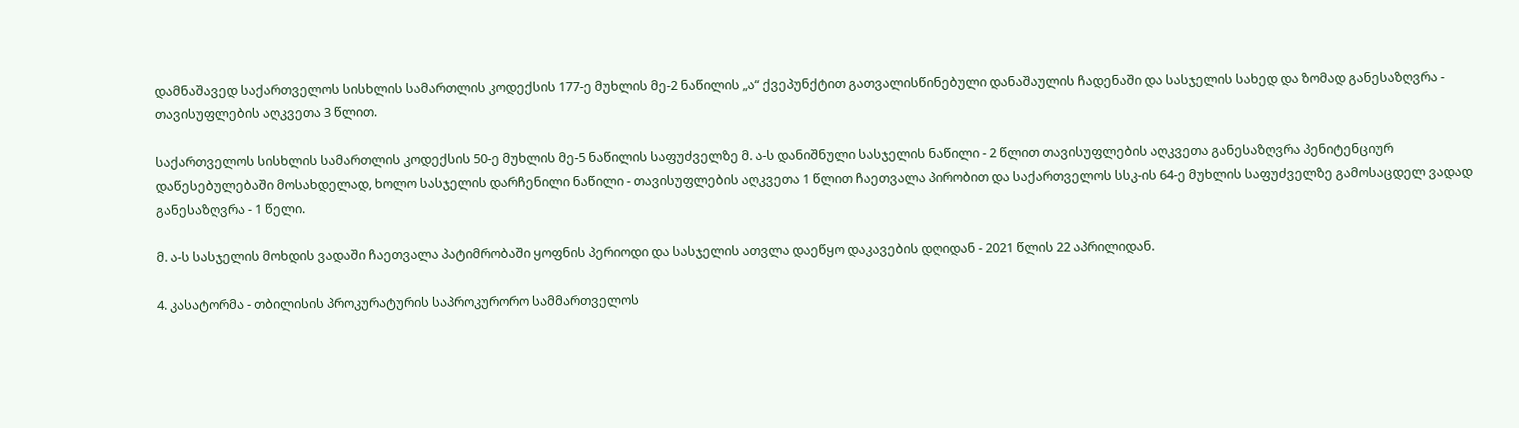დამნაშავედ საქართველოს სისხლის სამართლის კოდექსის 177-ე მუხლის მე-2 ნაწილის „ა“ ქვეპუნქტით გათვალისწინებული დანაშაულის ჩადენაში და სასჯელის სახედ და ზომად განესაზღვრა - თავისუფლების აღკვეთა 3 წლით.

საქართველოს სისხლის სამართლის კოდექსის 50-ე მუხლის მე-5 ნაწილის საფუძველზე მ. ა-ს დანიშნული სასჯელის ნაწილი - 2 წლით თავისუფლების აღკვეთა განესაზღვრა პენიტენციურ დაწესებულებაში მოსახდელად, ხოლო სასჯელის დარჩენილი ნაწილი - თავისუფლების აღკვეთა 1 წლით ჩაეთვალა პირობით და საქართველოს სსკ-ის 64-ე მუხლის საფუძველზე გამოსაცდელ ვადად განესაზღვრა - 1 წელი.

მ. ა-ს სასჯელის მოხდის ვადაში ჩაეთვალა პატიმრობაში ყოფნის პერიოდი და სასჯელის ათვლა დაეწყო დაკავების დღიდან - 2021 წლის 22 აპრილიდან.

4. კასატორმა - თბილისის პროკურატურის საპროკურორო სამმართველოს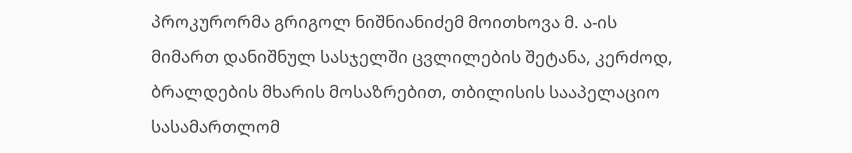პროკურორმა გრიგოლ ნიშნიანიძემ მოითხოვა მ. ა-ის მიმართ დანიშნულ სასჯელში ცვლილების შეტანა, კერძოდ, ბრალდების მხარის მოსაზრებით, თბილისის სააპელაციო სასამართლომ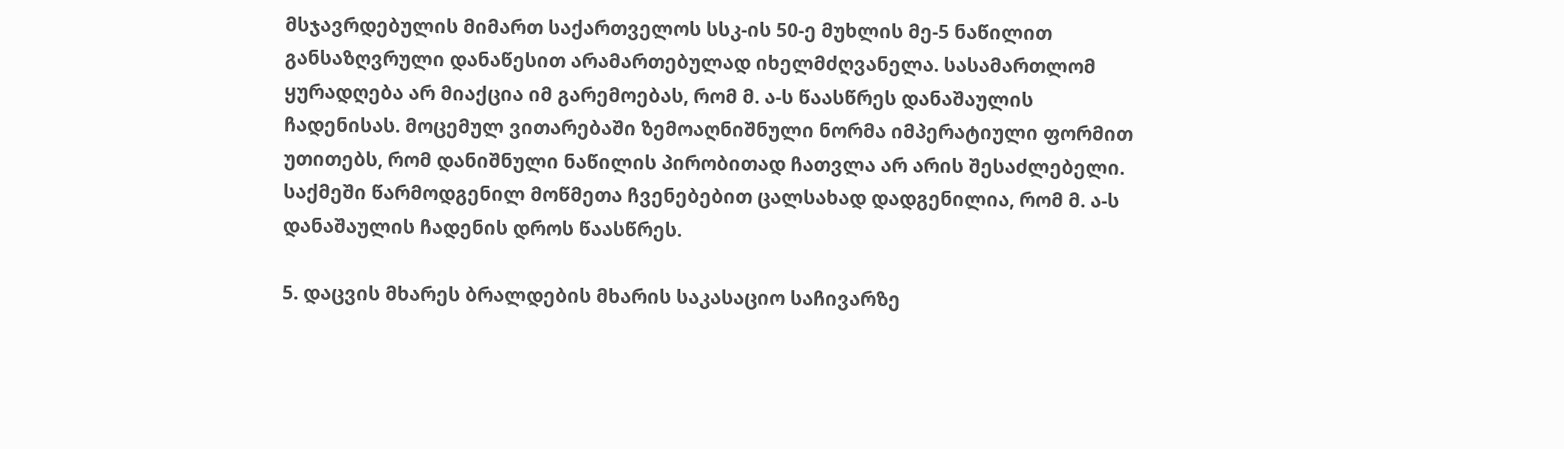მსჯავრდებულის მიმართ საქართველოს სსკ-ის 50-ე მუხლის მე-5 ნაწილით განსაზღვრული დანაწესით არამართებულად იხელმძღვანელა. სასამართლომ ყურადღება არ მიაქცია იმ გარემოებას, რომ მ. ა-ს წაასწრეს დანაშაულის ჩადენისას. მოცემულ ვითარებაში ზემოაღნიშნული ნორმა იმპერატიული ფორმით უთითებს, რომ დანიშნული ნაწილის პირობითად ჩათვლა არ არის შესაძლებელი. საქმეში წარმოდგენილ მოწმეთა ჩვენებებით ცალსახად დადგენილია, რომ მ. ა-ს დანაშაულის ჩადენის დროს წაასწრეს.

5. დაცვის მხარეს ბრალდების მხარის საკასაციო საჩივარზე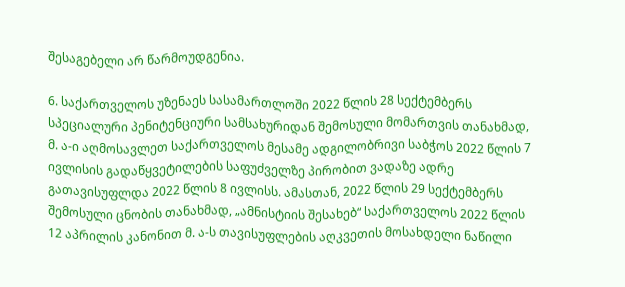შესაგებელი არ წარმოუდგენია.

6. საქართველოს უზენაეს სასამართლოში 2022 წლის 28 სექტემბერს სპეციალური პენიტენციური სამსახურიდან შემოსული მომართვის თანახმად, მ. ა-ი აღმოსავლეთ საქართველოს მესამე ადგილობრივი საბჭოს 2022 წლის 7 ივლისის გადაწყვეტილების საფუძველზე პირობით ვადაზე ადრე გათავისუფლდა 2022 წლის 8 ივლისს. ამასთან, 2022 წლის 29 სექტემბერს შემოსული ცნობის თანახმად, „ამნისტიის შესახებ“ საქართველოს 2022 წლის 12 აპრილის კანონით მ. ა-ს თავისუფლების აღკვეთის მოსახდელი ნაწილი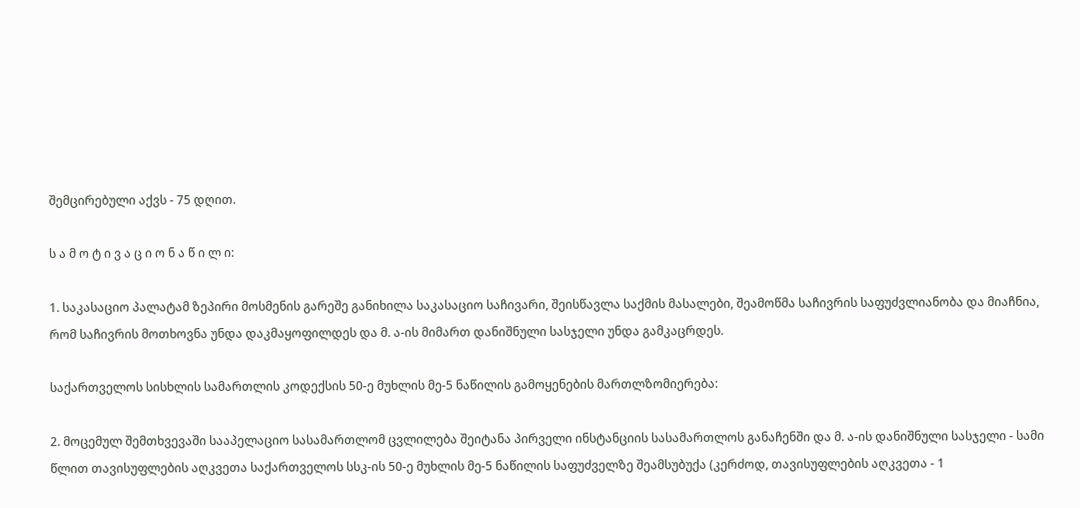შემცირებული აქვს - 75 დღით.

ს ა მ ო ტ ი ვ ა ც ი ო ნ ა წ ი ლ ი:

1. საკასაციო პალატამ ზეპირი მოსმენის გარეშე განიხილა საკასაციო საჩივარი, შეისწავლა საქმის მასალები, შეამოწმა საჩივრის საფუძვლიანობა და მიაჩნია, რომ საჩივრის მოთხოვნა უნდა დაკმაყოფილდეს და მ. ა-ის მიმართ დანიშნული სასჯელი უნდა გამკაცრდეს.

საქართველოს სისხლის სამართლის კოდექსის 50-ე მუხლის მე-5 ნაწილის გამოყენების მართლზომიერება:

2. მოცემულ შემთხვევაში სააპელაციო სასამართლომ ცვლილება შეიტანა პირველი ინსტანციის სასამართლოს განაჩენში და მ. ა-ის დანიშნული სასჯელი - სამი წლით თავისუფლების აღკვეთა საქართველოს სსკ-ის 50-ე მუხლის მე-5 ნაწილის საფუძველზე შეამსუბუქა (კერძოდ, თავისუფლების აღკვეთა - 1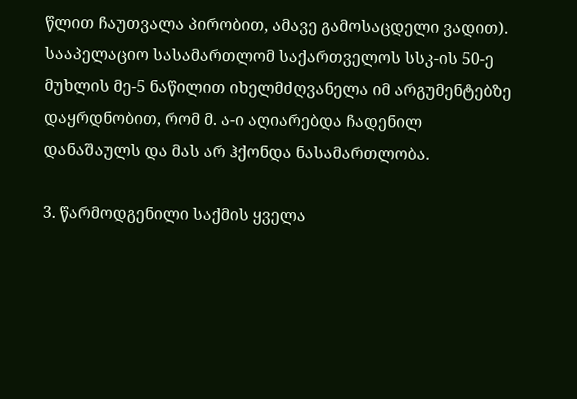წლით ჩაუთვალა პირობით, ამავე გამოსაცდელი ვადით). სააპელაციო სასამართლომ საქართველოს სსკ-ის 50-ე მუხლის მე-5 ნაწილით იხელმძღვანელა იმ არგუმენტებზე დაყრდნობით, რომ მ. ა-ი აღიარებდა ჩადენილ დანაშაულს და მას არ ჰქონდა ნასამართლობა.

3. წარმოდგენილი საქმის ყველა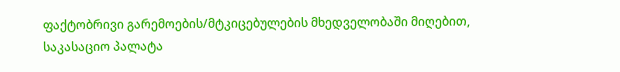ფაქტობრივი გარემოების/მტკიცებულების მხედველობაში მიღებით, საკასაციო პალატა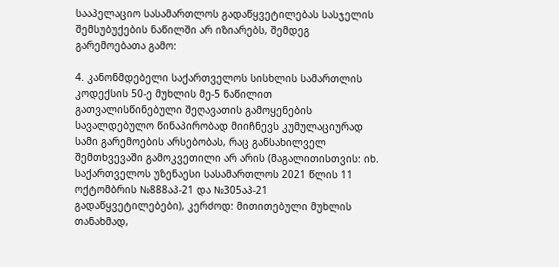სააპელაციო სასამართლოს გადაწყვეტილებას სასჯელის შემსუბუქების ნაწილში არ იზიარებს, შემდეგ გარემოებათა გამო:

4. კანონმდებელი საქართველოს სისხლის სამართლის კოდექსის 50-ე მუხლის მე-5 ნაწილით გათვალისწინებული შეღავათის გამოყენების სავალდებულო წინაპირობად მიიჩნევს კუმულაციურად სამი გარემოების არსებობას, რაც განსახილველ შემთხვევაში გამოკვეთილი არ არის (მაგალითისთვის: იხ. საქართველოს უზენაესი სასამართლოს 2021 წლის 11 ოქტომბრის №888აპ-21 და №305აპ-21 გადაწყვეტილებები), კერძოდ: მითითებული მუხლის თანახმად,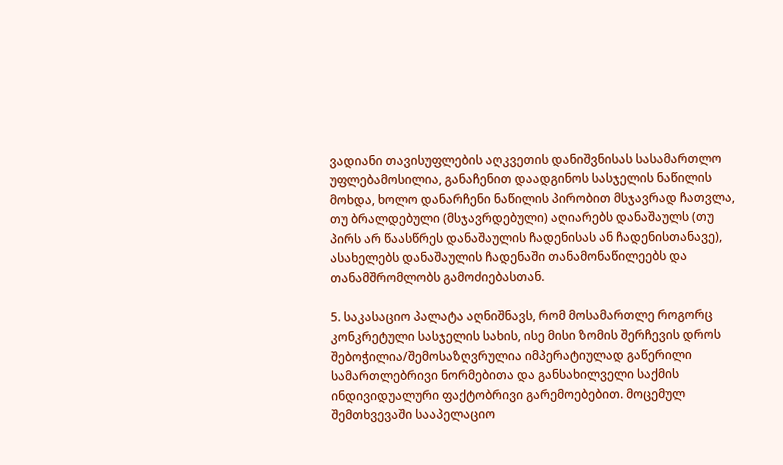ვადიანი თავისუფლების აღკვეთის დანიშვნისას სასამართლო უფლებამოსილია, განაჩენით დაადგინოს სასჯელის ნაწილის მოხდა, ხოლო დანარჩენი ნაწილის პირობით მსჯავრად ჩათვლა, თუ ბრალდებული (მსჯავრდებული) აღიარებს დანაშაულს (თუ პირს არ წაასწრეს დანაშაულის ჩადენისას ან ჩადენისთანავე), ასახელებს დანაშაულის ჩადენაში თანამონაწილეებს და თანამშრომლობს გამოძიებასთან.

5. საკასაციო პალატა აღნიშნავს, რომ მოსამართლე როგორც კონკრეტული სასჯელის სახის, ისე მისი ზომის შერჩევის დროს შებოჭილია/შემოსაზღვრულია იმპერატიულად გაწერილი სამართლებრივი ნორმებითა და განსახილველი საქმის ინდივიდუალური ფაქტობრივი გარემოებებით. მოცემულ შემთხვევაში სააპელაციო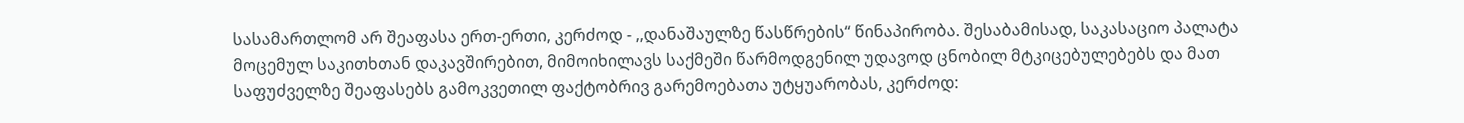სასამართლომ არ შეაფასა ერთ-ერთი, კერძოდ - ,,დანაშაულზე წასწრების“ წინაპირობა. შესაბამისად, საკასაციო პალატა მოცემულ საკითხთან დაკავშირებით, მიმოიხილავს საქმეში წარმოდგენილ უდავოდ ცნობილ მტკიცებულებებს და მათ საფუძველზე შეაფასებს გამოკვეთილ ფაქტობრივ გარემოებათა უტყუარობას, კერძოდ: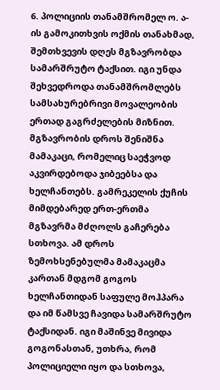6. პოლიციის თანამშრომელ ო. ა-ის გამოკითხვის ოქმის თანახმად, შემთხვევის დღეს მგზავრობდა სამარშრუტო ტაქსით. იგი უნდა შეხვედროდა თანამშრომლებს სამსახურებრივი მოვალეობის ერთად გაგრძელების მიზნით. მგზავრობის დროს შენიშნა მამაკაცი, რომელიც საეჭვოდ აკვირდებოდა ჯიბეებსა და ხელჩანთებს. გამრეკელის ქუჩის მიმდებარედ ერთ-ერთმა მგზავრმა მძღოლს გაჩერება სთხოვა. ამ დროს ზემოხსენებულმა მამაკაცმა კართან მდგომ გოგოს ხელჩანთიდან საფულე მოჰპარა და იმ წამსვე ჩავიდა სამარშრუტო ტაქსიდან. იგი მაშინვე მივიდა გოგონასთან, უთხრა, რომ პოლიციელი იყო და სთხოვა,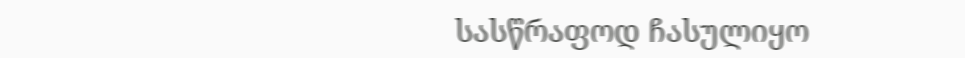სასწრაფოდ ჩასულიყო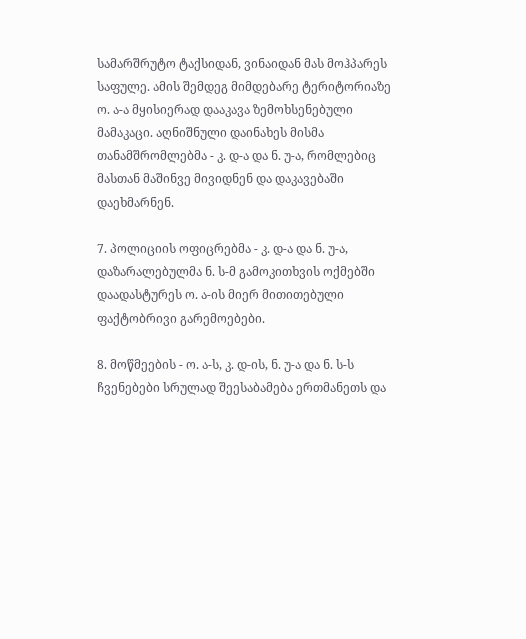სამარშრუტო ტაქსიდან, ვინაიდან მას მოჰპარეს საფულე. ამის შემდეგ მიმდებარე ტერიტორიაზე ო. ა-ა მყისიერად დააკავა ზემოხსენებული მამაკაცი. აღნიშნული დაინახეს მისმა თანამშრომლებმა - კ. დ-ა და ნ. უ-ა, რომლებიც მასთან მაშინვე მივიდნენ და დაკავებაში დაეხმარნენ.

7. პოლიციის ოფიცრებმა - კ. დ-ა და ნ. უ-ა, დაზარალებულმა ნ. ს-მ გამოკითხვის ოქმებში დაადასტურეს ო. ა-ის მიერ მითითებული ფაქტობრივი გარემოებები.

8. მოწმეების - ო. ა-ს, კ. დ-ის, ნ. უ-ა და ნ. ს-ს ჩვენებები სრულად შეესაბამება ერთმანეთს და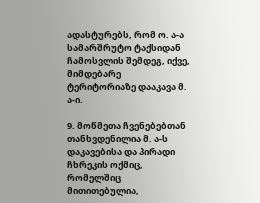ადასტურებს, რომ ო. ა-ა სამარშრუტო ტაქსიდან ჩამოსვლის შემდეგ, იქვე, მიმდებარე ტერიტორიაზე დააკავა მ. ა-ი.

9. მოწმეთა ჩვენებებთან თანხვდენილია მ. ა-ს დაკავებისა და პირადი ჩხრეკის ოქმიც, რომელშიც მითითებულია,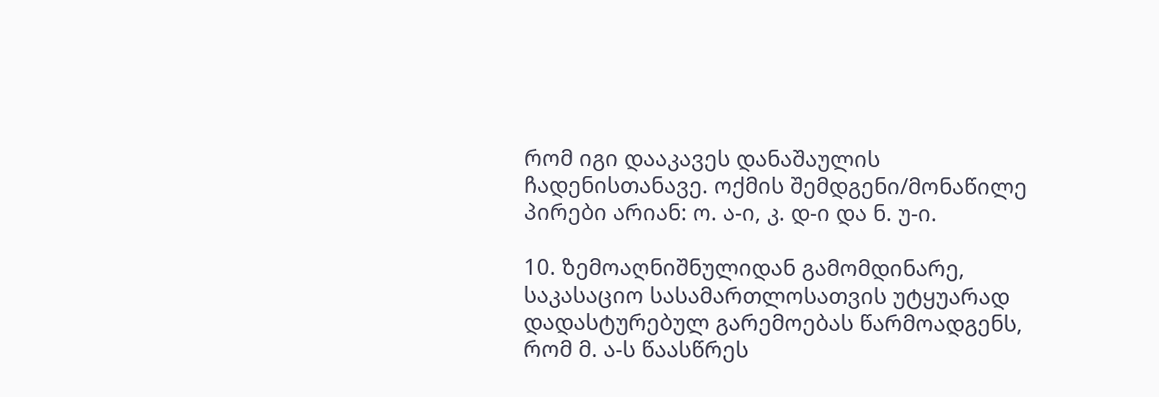რომ იგი დააკავეს დანაშაულის ჩადენისთანავე. ოქმის შემდგენი/მონაწილე პირები არიან: ო. ა-ი, კ. დ-ი და ნ. უ-ი.

10. ზემოაღნიშნულიდან გამომდინარე, საკასაციო სასამართლოსათვის უტყუარად დადასტურებულ გარემოებას წარმოადგენს, რომ მ. ა-ს წაასწრეს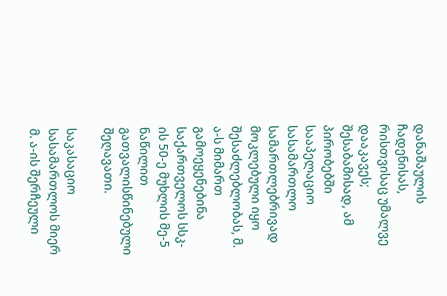დანაშაულის ჩადენისას, რისთვისაც უმალვე დააკავეს; შესაბამისად, ამ პირობებში სააპელაციო სასამართლო სამართლებრივად მოკლებული იყო შესაძლებლობას, მ. ა-ს მიმართ გამოეყენებინა საქართველოს სსკ-ის 50-ე მუხლის მე-5 ნაწილით გათვალისწინებული შეღავათი.

საკასაციო სასამართლოს მიერ მ. ა-ის შერჩეული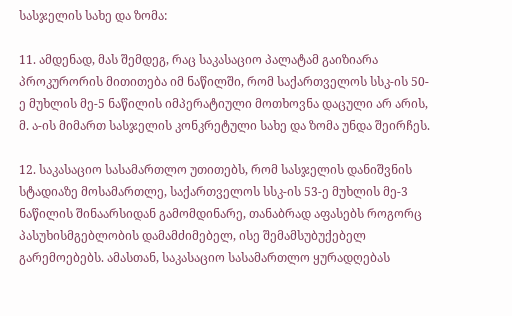სასჯელის სახე და ზომა:

11. ამდენად, მას შემდეგ, რაც საკასაციო პალატამ გაიზიარა პროკურორის მითითება იმ ნაწილში, რომ საქართველოს სსკ-ის 50-ე მუხლის მე-5 ნაწილის იმპერატიული მოთხოვნა დაცული არ არის, მ. ა-ის მიმართ სასჯელის კონკრეტული სახე და ზომა უნდა შეირჩეს.

12. საკასაციო სასამართლო უთითებს, რომ სასჯელის დანიშვნის სტადიაზე მოსამართლე, საქართველოს სსკ-ის 53-ე მუხლის მე-3 ნაწილის შინაარსიდან გამომდინარე, თანაბრად აფასებს როგორც პასუხისმგებლობის დამამძიმებელ, ისე შემამსუბუქებელ გარემოებებს. ამასთან, საკასაციო სასამართლო ყურადღებას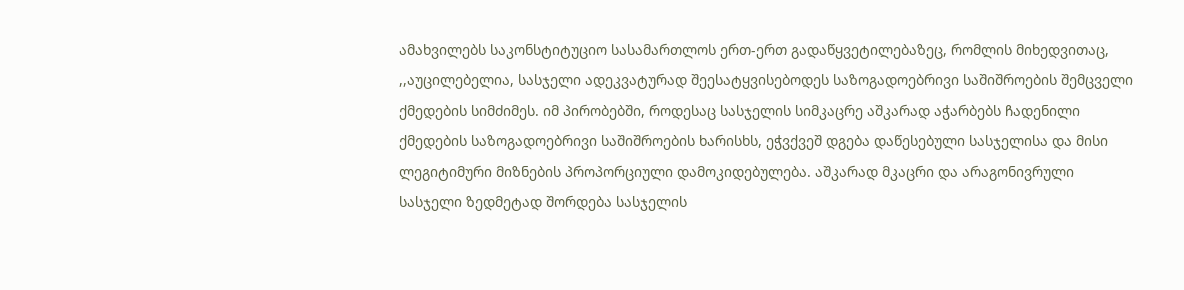ამახვილებს საკონსტიტუციო სასამართლოს ერთ-ერთ გადაწყვეტილებაზეც, რომლის მიხედვითაც, ,,აუცილებელია, სასჯელი ადეკვატურად შეესატყვისებოდეს საზოგადოებრივი საშიშროების შემცველი ქმედების სიმძიმეს. იმ პირობებში, როდესაც სასჯელის სიმკაცრე აშკარად აჭარბებს ჩადენილი ქმედების საზოგადოებრივი საშიშროების ხარისხს, ეჭვქვეშ დგება დაწესებული სასჯელისა და მისი ლეგიტიმური მიზნების პროპორციული დამოკიდებულება. აშკარად მკაცრი და არაგონივრული სასჯელი ზედმეტად შორდება სასჯელის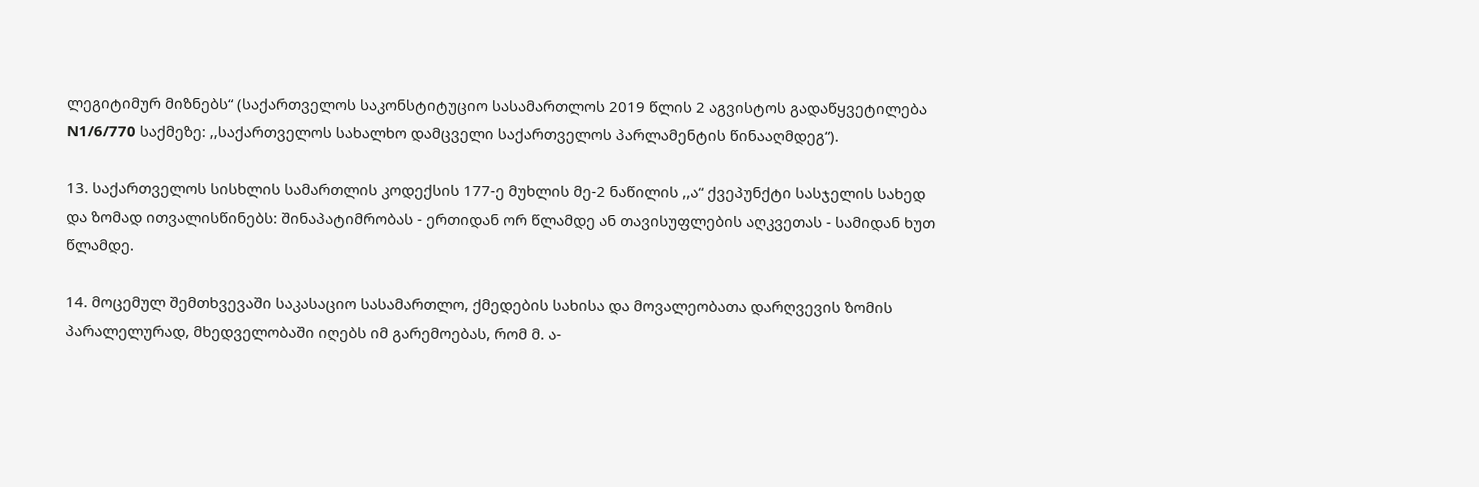ლეგიტიმურ მიზნებს“ (საქართველოს საკონსტიტუციო სასამართლოს 2019 წლის 2 აგვისტოს გადაწყვეტილება N1/6/770 საქმეზე: ,,საქართველოს სახალხო დამცველი საქართველოს პარლამენტის წინააღმდეგ“).

13. საქართველოს სისხლის სამართლის კოდექსის 177-ე მუხლის მე-2 ნაწილის ,,ა“ ქვეპუნქტი სასჯელის სახედ და ზომად ითვალისწინებს: შინაპატიმრობას - ერთიდან ორ წლამდე ან თავისუფლების აღკვეთას - სამიდან ხუთ წლამდე.

14. მოცემულ შემთხვევაში საკასაციო სასამართლო, ქმედების სახისა და მოვალეობათა დარღვევის ზომის პარალელურად, მხედველობაში იღებს იმ გარემოებას, რომ მ. ა-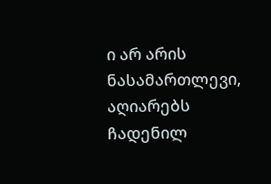ი არ არის ნასამართლევი, აღიარებს ჩადენილ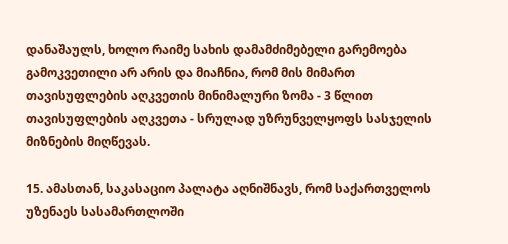დანაშაულს, ხოლო რაიმე სახის დამამძიმებელი გარემოება გამოკვეთილი არ არის და მიაჩნია, რომ მის მიმართ თავისუფლების აღკვეთის მინიმალური ზომა - 3 წლით თავისუფლების აღკვეთა - სრულად უზრუნველყოფს სასჯელის მიზნების მიღწევას.

15. ამასთან, საკასაციო პალატა აღნიშნავს, რომ საქართველოს უზენაეს სასამართლოში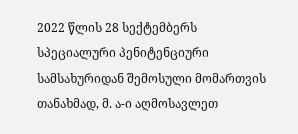2022 წლის 28 სექტემბერს სპეციალური პენიტენციური სამსახურიდან შემოსული მომართვის თანახმად, მ. ა-ი აღმოსავლეთ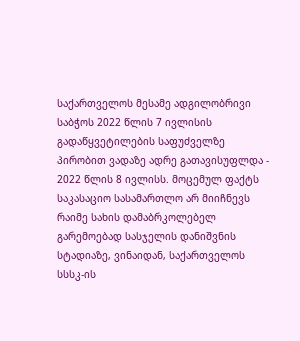საქართველოს მესამე ადგილობრივი საბჭოს 2022 წლის 7 ივლისის გადაწყვეტილების საფუძველზე პირობით ვადაზე ადრე გათავისუფლდა - 2022 წლის 8 ივლისს. მოცემულ ფაქტს საკასაციო სასამართლო არ მიიჩნევს რაიმე სახის დამაბრკოლებელ გარემოებად სასჯელის დანიშვნის სტადიაზე, ვინაიდან, საქართველოს სსსკ-ის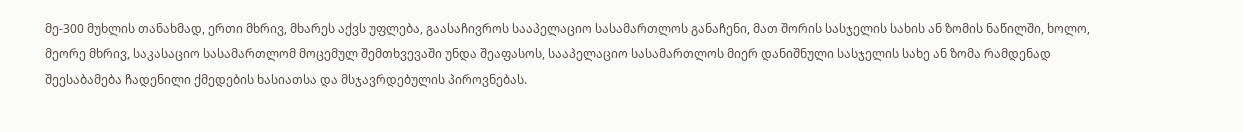მე-300 მუხლის თანახმად, ერთი მხრივ, მხარეს აქვს უფლება, გაასაჩივროს სააპელაციო სასამართლოს განაჩენი, მათ შორის სასჯელის სახის ან ზომის ნაწილში, ხოლო, მეორე მხრივ, საკასაციო სასამართლომ მოცემულ შემთხვევაში უნდა შეაფასოს, სააპელაციო სასამართლოს მიერ დანიშნული სასჯელის სახე ან ზომა რამდენად შეესაბამება ჩადენილი ქმედების ხასიათსა და მსჯავრდებულის პიროვნებას.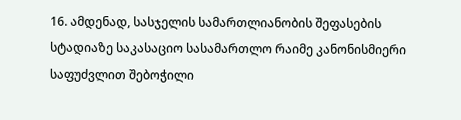16. ამდენად, სასჯელის სამართლიანობის შეფასების სტადიაზე საკასაციო სასამართლო რაიმე კანონისმიერი საფუძვლით შებოჭილი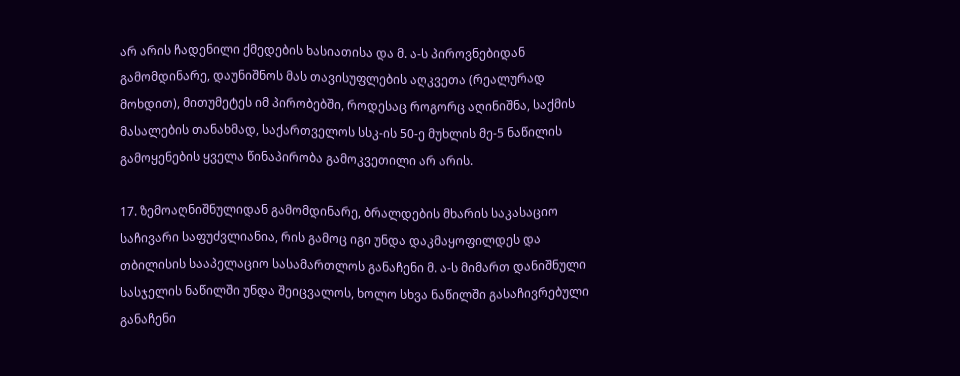არ არის ჩადენილი ქმედების ხასიათისა და მ. ა-ს პიროვნებიდან გამომდინარე, დაუნიშნოს მას თავისუფლების აღკვეთა (რეალურად მოხდით), მითუმეტეს იმ პირობებში, როდესაც როგორც აღინიშნა, საქმის მასალების თანახმად, საქართველოს სსკ-ის 50-ე მუხლის მე-5 ნაწილის გამოყენების ყველა წინაპირობა გამოკვეთილი არ არის.

17. ზემოაღნიშნულიდან გამომდინარე, ბრალდების მხარის საკასაციო საჩივარი საფუძვლიანია, რის გამოც იგი უნდა დაკმაყოფილდეს და თბილისის სააპელაციო სასამართლოს განაჩენი მ. ა-ს მიმართ დანიშნული სასჯელის ნაწილში უნდა შეიცვალოს, ხოლო სხვა ნაწილში გასაჩივრებული განაჩენი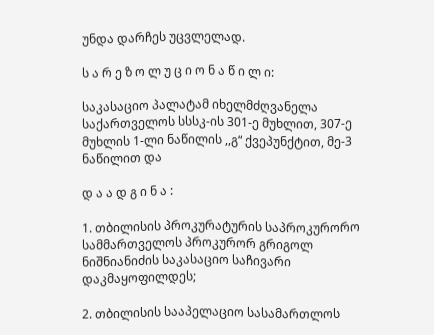უნდა დარჩეს უცვლელად.

ს ა რ ე ზ ო ლ უ ც ი ო ნ ა წ ი ლ ი:

საკასაციო პალატამ იხელმძღვანელა საქართველოს სსსკ-ის 301-ე მუხლით, 307-ე მუხლის 1-ლი ნაწილის ,,გ“ ქვეპუნქტით, მე-3 ნაწილით და

დ ა ა დ გ ი ნ ა :

1. თბილისის პროკურატურის საპროკურორო სამმართველოს პროკურორ გრიგოლ ნიშნიანიძის საკასაციო საჩივარი დაკმაყოფილდეს;

2. თბილისის სააპელაციო სასამართლოს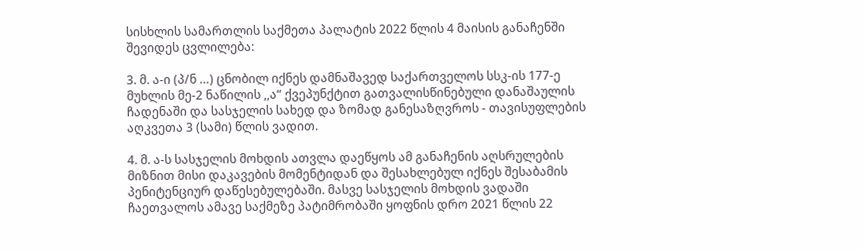სისხლის სამართლის საქმეთა პალატის 2022 წლის 4 მაისის განაჩენში შევიდეს ცვლილება:

3. მ. ა-ი (პ/ნ …) ცნობილ იქნეს დამნაშავედ საქართველოს სსკ-ის 177-ე მუხლის მე-2 ნაწილის ,,ა“ ქვეპუნქტით გათვალისწინებული დანაშაულის ჩადენაში და სასჯელის სახედ და ზომად განესაზღვროს - თავისუფლების აღკვეთა 3 (სამი) წლის ვადით.

4. მ. ა-ს სასჯელის მოხდის ათვლა დაეწყოს ამ განაჩენის აღსრულების მიზნით მისი დაკავების მომენტიდან და შესახლებულ იქნეს შესაბამის პენიტენციურ დაწესებულებაში. მასვე სასჯელის მოხდის ვადაში ჩაეთვალოს ამავე საქმეზე პატიმრობაში ყოფნის დრო 2021 წლის 22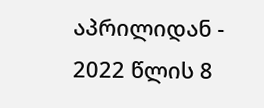აპრილიდან - 2022 წლის 8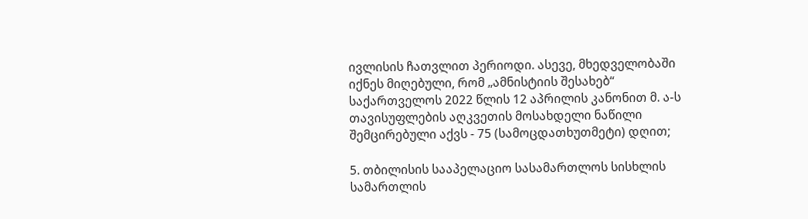ივლისის ჩათვლით პერიოდი. ასევე, მხედველობაში იქნეს მიღებული, რომ „ამნისტიის შესახებ“ საქართველოს 2022 წლის 12 აპრილის კანონით მ. ა-ს თავისუფლების აღკვეთის მოსახდელი ნაწილი შემცირებული აქვს - 75 (სამოცდათხუთმეტი) დღით;

5. თბილისის სააპელაციო სასამართლოს სისხლის სამართლის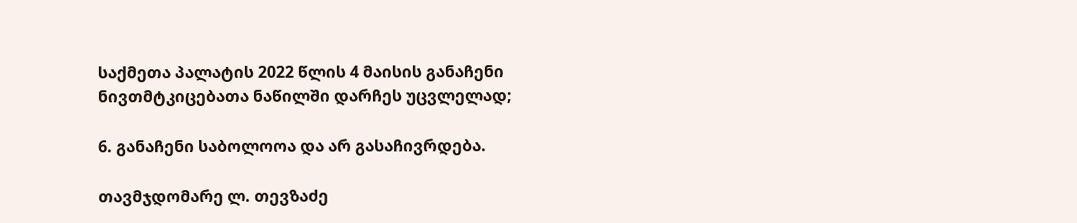საქმეთა პალატის 2022 წლის 4 მაისის განაჩენი ნივთმტკიცებათა ნაწილში დარჩეს უცვლელად;

6. განაჩენი საბოლოოა და არ გასაჩივრდება.

თავმჯდომარე ლ. თევზაძე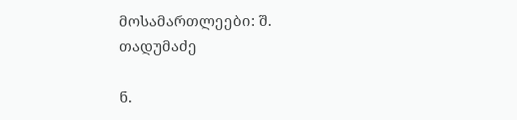მოსამართლეები: შ. თადუმაძე

ნ.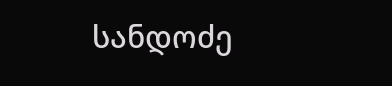სანდოძე